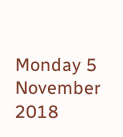Monday 5 November 2018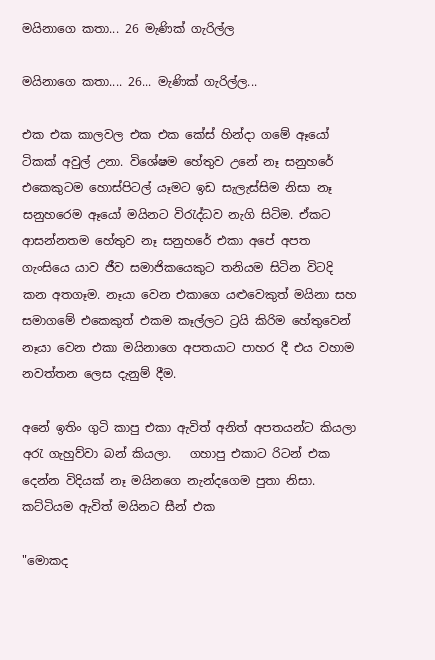මයිනාගෙ කතා... 26 මැණික් ගැරිල්ල

මයිනාගෙ කතා.... 26... මැණික් ගැරිල්ල...

එක එක කාලවල එක එක කේස් හින්දා ගමේ ඈයෝ ටිකක් අවුල් උනා. විශේෂම හේතුව උනේ නෑ සනුහරේ එකෙකුටම හොස්පිටල් යෑමට ඉඩ සැලැස්සිම නිසා නෑ සනුහරෙම ඈයෝ මයිනට විරැද්ධව නැගි සිටිම. ඒකට ආසන්නතම හේතුව නෑ සනුහරේ එකා අපේ අපත ගැංසියෙ යාව ජීව සමාජිකයෙකුට තනියම සිටින විටදි කන අතගෑම. නෑයා වෙන එකාගෙ යළුවෙකුත් මයිනා සහ සමාගමේ එකෙකුත් එකම කෑල්ලට ට්‍රයි කිරිම හේතුවෙන් නෑයා වෙන එකා මයිනාගෙ අපතයාට පාහර දී එය වහාම නවත්තන ලෙස දැනුම් දීම.

අනේ ඉතිං ගුටි කාපු එකා ඇවිත් අනිත් අපතයන්ට කියලා අරැ ගැහුව්වා බන් කියලා.   ගහාපු එකාට රිටන් එක දෙන්න විදියක් නෑ මයිනගෙ නැන්දගෙම පුතා නිසා. කට්ටියම ඇවිත් මයිනට සීන් එක

"මොකද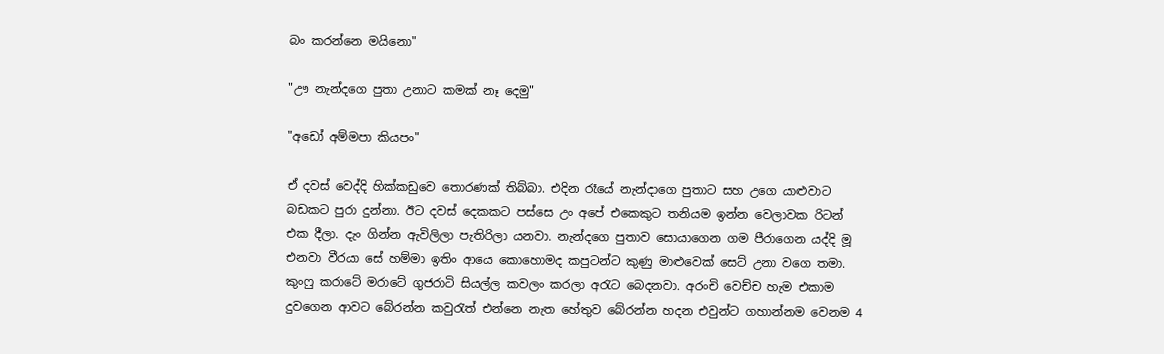බං කරන්නෙ මයිනො"

"ඌ නැන්දගෙ පුතා උනාට කමක් නෑ දෙමු"

"අඩෝ අම්මපා කියපං"

ඒ දවස් වෙද්දි හික්කඩුවෙ තොරණක් තිබ්බා. එදින රෑයේ නැන්දාගෙ පුතාට සහ උගෙ යාළුවාට බඩකට පුරා දුන්නා. ඊට දවස් දෙකකට පස්සෙ උං අපේ එකෙකුට තනියම ඉන්න වෙලාවක රිටන් එක දීලා. දැං ගින්න ඇවිලිලා පැතිරිලා යනවා. නැන්දගෙ පුතාව සොයාගෙන ගම පීරාගෙන යද්දි මූ එනවා වීරයා සේ හම්මා ඉතිං ආයෙ කොහොමද කපුටන්ට කුණු මාළුවෙක් සෙට් උනා වගෙ තමා. කුංෆු කරාටේ මරාටේ ගුජරාටි සියල්ල කවලං කරලා අරැට බෙදනවා. අරංචි වෙච්ච හැම එකාම දුවගෙන ආවට බේරන්න කවුරැත් එන්නෙ නැත හේතුව බේරන්න හදන එවුන්ට ගහාන්නම වෙනම 4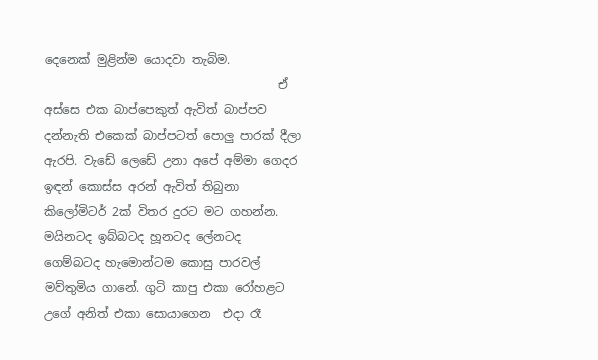දෙනෙක් මුළින්ම යොදවා තැබිම.
                                       ඒ අස්සෙ එක බාප්පෙකුත් ඇවිත් බාප්පව දන්නැති එකෙක් බාප්පටත් පොලු පාරක් දීලා ඇරපි. වැඩේ ලෙඩේ උනා අපේ අම්මා ගෙදර ඉඳන් කොස්ස අරන් ඇවිත් තිබුනා කිලෝමිටර් 2ක් විතර දුරට මට ගහන්න. මයිනටද ඉබ්බටද හූනටද ලේනටද ගෙම්බටද හැමොන්ටම කොසු පාරවල් මව්තුමිය ගානේ. ගුටි කාපු එකා රෝහළට උගේ අනිත් එකා සොයාගෙන  එදා රෑ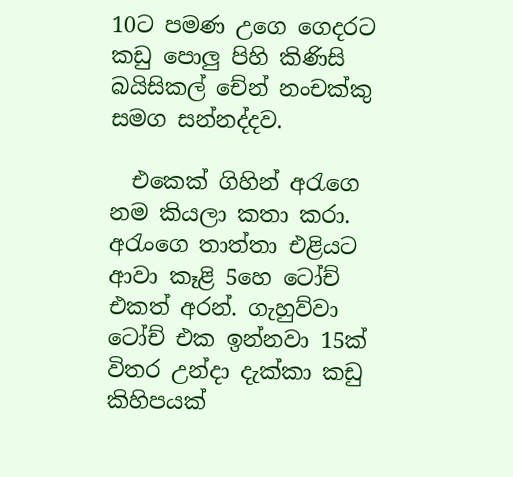10ට පමණ උගෙ ගෙදරට කඩු පොලු පිහි කිණිසි බයිසිකල් චේන් නංචක්කු සමග සන්නද්දව.

  එකෙක් ගිහින් අරැගෙ නම කියලා කතා කරා.  අරැංගෙ තාත්තා එළියට ආවා කෑළි 5හෙ ටෝච් එකත් අරන්. ගැහුව්වා ටෝච් එක ඉන්නවා 15ක් විතර උන්දා දැක්කා කඩු කිහිපයක්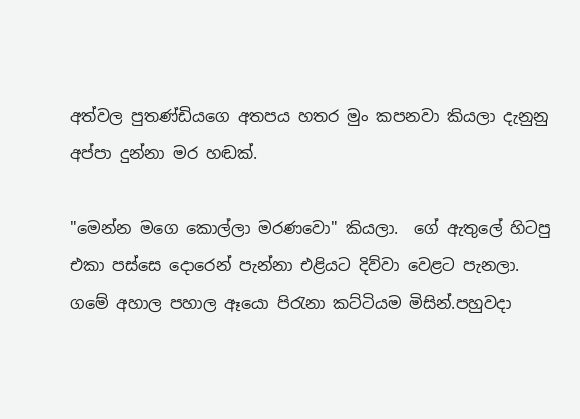අත්වල පුතණ්ඩියගෙ අතපය හතර මුං කපනවා කියලා දැනුනු අප්පා දුන්නා මර හඬක්.

"මෙන්න මගෙ කොල්ලා මරණවො" කියලා.  ගේ ඇතුලේ හිටපු එකා පස්සෙ දොරෙන් පැන්නා එළියට දිව්වා වෙළට පැනලා. ගමේ අහාල පහාල ඈයො පිරැනා කට්ටියම මිසින්.පහුවදා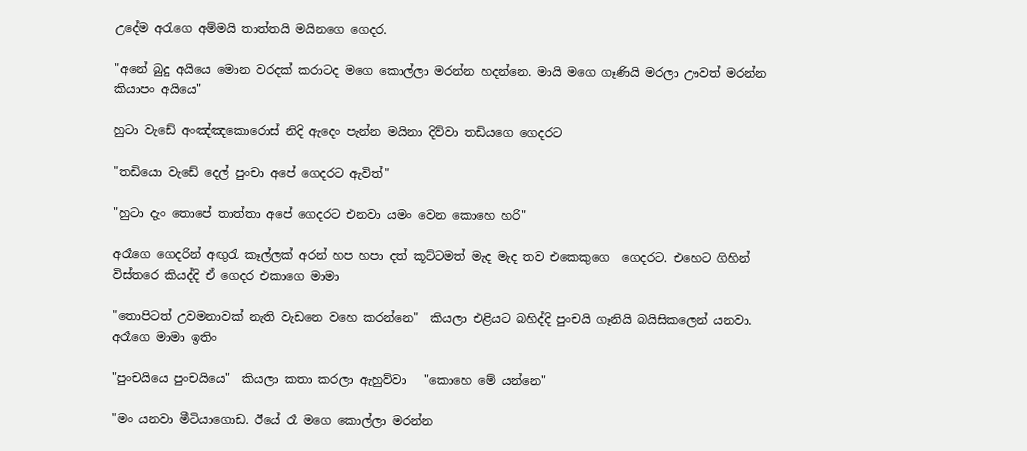උදේම අරැගෙ අම්මයි තාත්තයි මයිනගෙ ගෙදර.

"අනේ බුදු අයියෙ මොන වරදක් කරාටද මගෙ කොල්ලා මරන්න හදන්නෙ. මායි මගෙ ගෑණියි මරලා ඌවත් මරන්න කියාපං අයියෙ"

හුටා වැඩේ අංඤ්ඤකොරොස් නිදි ඇදෙං පැන්න මයිනා දිව්වා තඩියගෙ ගෙදරට

"තඩියො වැඩේ දෙල් පුංචා අපේ ගෙදරට ඇවිත්"

"හුටා දැං තොපේ තාත්තා අපේ ගෙදරට එනවා යමං වෙන කොහෙ හරි"

අරෑගෙ ගෙදරින් අඟුරැ කෑල්ලක් අරන් හප හපා දත් කූට්ටමත් මැද මැද තව එකෙකුගෙ  ගෙදරට. එහෙට ගිහින් විස්තරෙ කියද්දි ඒ ගෙදර එකාගෙ මාමා

"තොපිටත් උවමනාවක් නැති වැඩනෙ වහෙ කරන්නෙ"  කියලා එළියට බහිද්දි පුංචයි ගෑනියි බයිසිකලෙන් යනවා. අරෑගෙ මාමා ඉතිං

"පුංචයියෙ පුංචයියෙ"  කියලා කතා කරලා ඇහුව්වා   "කොහෙ මේ යන්නෙ"

"මං යනවා මීටියාගොඩ. ඊයේ රෑ මගෙ කොල්ලා මරන්න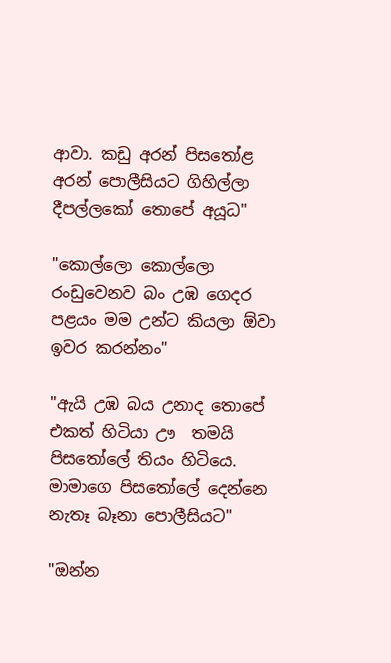ආවා. කඩු අරන් පිසතෝළ අරන් පොලීසියට ගිහිල්ලා දීපල්ලකෝ තොපේ අයූධ"

"කොල්ලො කොල්ලො රංඩුවෙනව බං උඹ ගෙදර පළයං මම උන්ට කියලා ඕවා ඉවර කරන්නං"

"ඇයි උඹ බය උනාද තොපේ එකත් හිටියා ඌ  තමයි පිසතෝලේ තියං හිටියෙ. මාමාගෙ පිසතෝලේ දෙන්නෙ නැතෑ බෑනා පොලීසියට"

"ඔන්න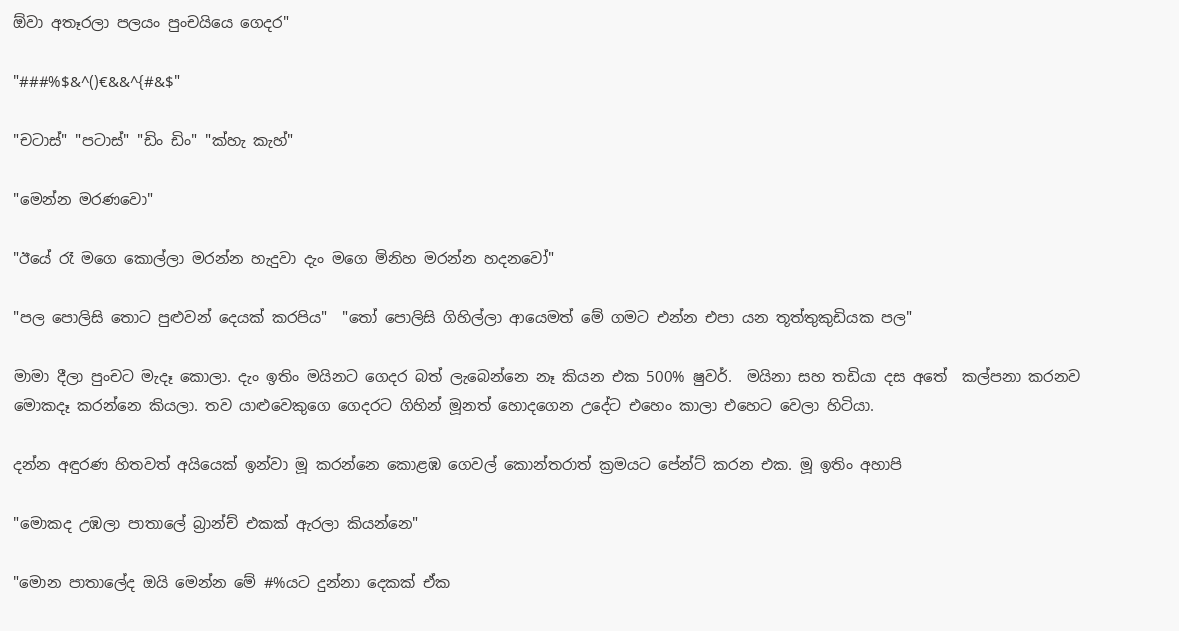ඕවා අතෑරලා පලයං පුංචයියෙ ගෙදර"

"###%$&^()€&&^{#&$"

"චටාස්" "පටාස්" "ඩිං ඩිං" "ක්හැ කැහ්"

"මෙන්න මරණවො"

"ඊයේ රෑ මගෙ කොල්ලා මරන්න හැදුවා දැං මගෙ මිනිහ මරන්න හදනවෝ"

"පල පොලිසි තොට පුළුවන් දෙයක් කරපිය"  "තෝ පොලිසි ගිහිල්ලා ආයෙමත් මේ ගමට එන්න එපා යන තූත්තුකුඩියක පල"

මාමා දීලා පුංචට මැදෑ කොලා. දැං ඉතිං මයිනට ගෙදර බත් ලැබෙන්නෙ නෑ කියන එක 500% ෂුවර්.  මයිනා සහ තඩියා දස අතේ  කල්පනා කරනව මොකදෑ කරන්නෙ කියලා. තව යාළුවෙකුගෙ ගෙදරට ගිහින් මූනත් හොදගෙන උදේට එහෙං කාලා එහෙට වෙලා හිටියා.

දන්න අඳුරණ හිතවත් අයියෙක් ඉන්වා මූ කරන්නෙ කොළඹ ගෙවල් කොන්තරාත් ක්‍රමයට පේන්ට් කරන එක. මූ ඉතිං අහාපි

"මොකද උඹලා පාතාලේ බ්‍රාන්ච් එකක් ඇරලා කියන්නෙ"

"මොන පාතාලේද ඔයි මෙන්න මේ #%යට දුන්නා දෙකක් ඒක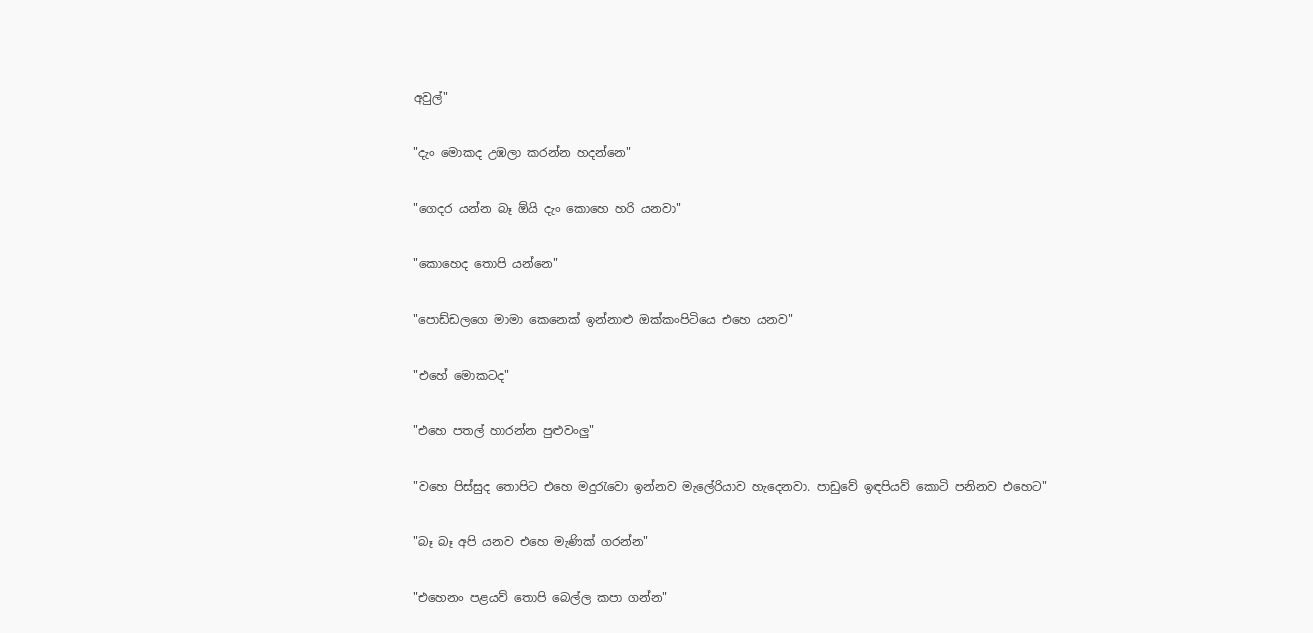අවුල්"

"දැං මොකද උඹලා කරන්න හදන්නෙ"

"ගෙදර යන්න බෑ ඕයි දැං කොහෙ හරි යනවා"

"කොහෙද තොපි යන්නෙ"

"පොඩ්ඩලගෙ මාමා කෙනෙක් ඉන්නාළු ඔක්කංපිටියෙ එහෙ යනව"

"එහේ මොකටද"

"එහෙ පතල් හාරන්න පුළුවංලු"

"වහෙ පිස්සුද තොපිට එහෙ මදුරැවො ඉන්නව මැලේරියාව හැදෙනවා. පාඩුවේ ඉඳපියව් කොටි පනිනව එහෙට"

"බෑ බෑ අපි යනව එහෙ මැණික් ගරන්න"

"එහෙනං පළයව් තොපි බෙල්ල කපා ගන්න"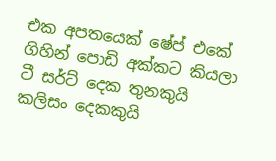එක අපතයෙක් ෂේප් එකේ ගිහින් පොඩි අක්කට කියලා ටී සර්ට් දෙක තුනකුයි කලිසං දෙකකුයි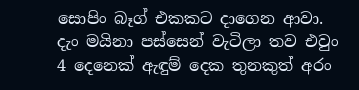සොපිං බෑග් එකකට දාගෙන ආවා.  දැං මයිනා පස්සෙන් වැටිලා තව එවුං 4 දෙනෙක් ඇඳුම් දෙක තුනකුත් අරං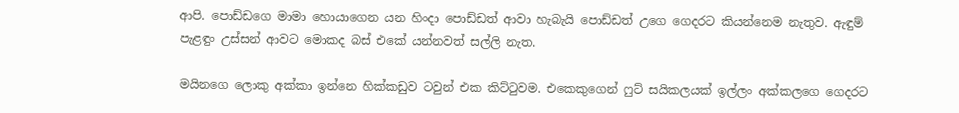ආපි. පොඩ්ඩගෙ මාමා හොයාගෙන යන හිංදා පොඩ්ඩත් ආවා හැබැයි පොඩ්ඩත් උගෙ ගෙදරට කියන්නෙම නැතුව. ඇඳුම් පැළඳුං උස්සන් ආවට මොකද බස් එකේ යන්නවත් සල්ලි නැත.

මයිනගෙ ලොකු අක්කා ඉන්නෙ හික්කඩුව ටවුන් එක කිට්ටුවම. එකෙකුගෙන් ෆුට් සයිකලයක් ඉල්ලං අක්කලගෙ ගෙදරට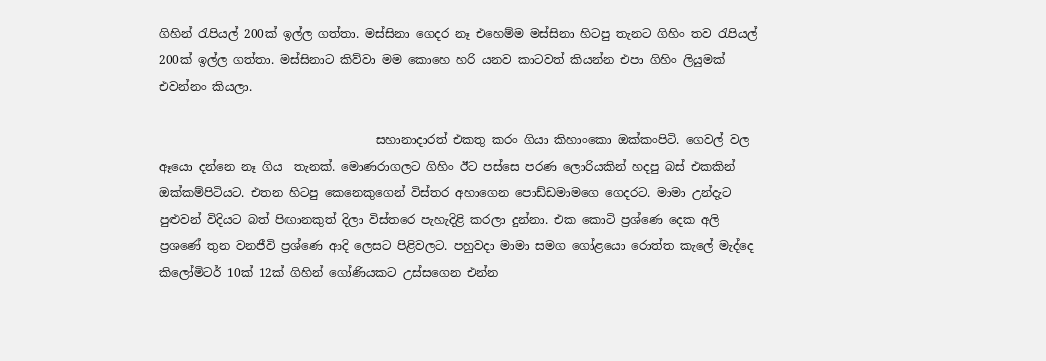ගිහින් රැපියල් 200ක් ඉල්ල ගත්තා. මස්සිනා ගෙදර නෑ එහෙම්ම මස්සිනා හිටපු තැනට ගිහිං තව රැපියල් 200ක් ඉල්ල ගත්තා. මස්සිනාට කිව්වා මම කොහෙ හරි යනව කාටවත් කියන්න එපා ගිහිං ලියුමක් එවන්නං කියලා.

                                    සහානාදාරත් එකතු කරං ගියා කිහාංකො ඔක්කංපිටි. ගෙවල් වල ඈයො දන්නෙ නෑ ගිය  තැනක්. මොණරාගලට ගිහිං ඊට පස්සෙ පරණ ලොරියකින් හදපු බස් එකකින් ඔක්කම්පිටියට. එතන හිටපු කෙනෙකුගෙන් විස්තර අහාගෙන පොඩ්ඩමාමගෙ ගෙදරට. මාමා උන්දැට පුළුවන් විදියට බත් පිඟානකුත් දිලා විස්තරෙ පැහැදිළි කරලා දුන්නා. එක කොටි ප්‍රශ්ණෙ දෙක අලි ප්‍රශණේ තුන වනජීවි ප්‍රශ්ණෙ ආදි ලෙසට පිළිවලට. පහුවදා මාමා සමග ගෝළයො රොත්ත කැලේ මැද්දෙ කිලෝමිටර් 10ක් 12ක් ගිහින් ගෝණියකට උස්සගෙන එන්න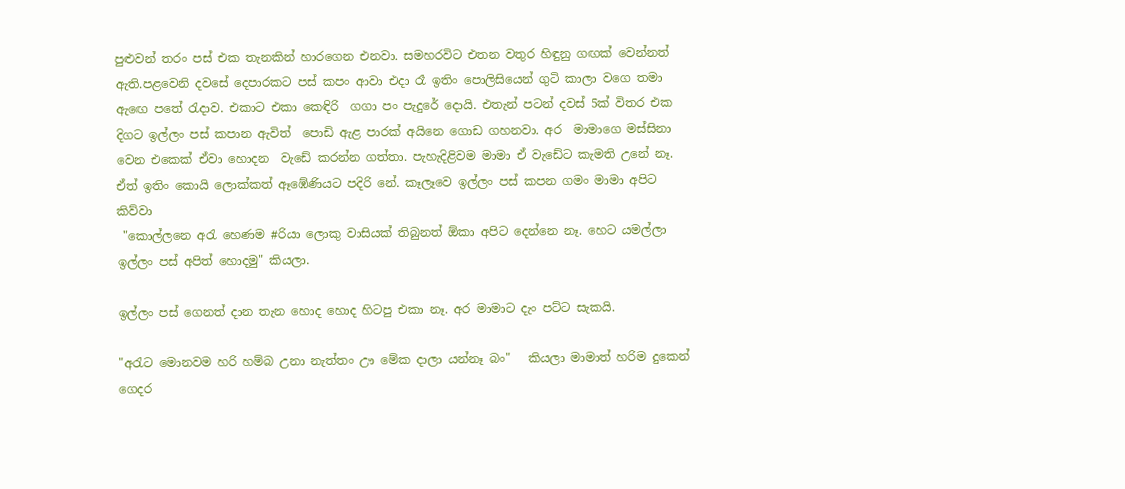පුළුවන් තරං පස් එක තැනකින් හාරගෙන එනවා. සමහරවිට එතන වතුර හිඳුනු ගඟක් වෙන්නත් ඇති.පළවෙනි දවසේ දෙපාරකට පස් කපං ආවා එදා රෑ ඉතිං පොලිසියෙන් ගුටි කාලා වගෙ තමා ඇඟෙ පතේ රැදාව. එකාට එකා කෙඳිරි  ගගා පං පැදුරේ දොයි. එතැන් පටන් දවස් 5ක් විතර එක දිගට ඉල්ලං පස් කපාන ඇවිත්  පොඩි ඇළ පාරක් අයිනෙ ගොඩ ගහනවා. අර  මාමාගෙ මස්සිනා වෙන එකෙක් ඒවා හොදන  වැඩේ කරන්න ගත්තා. පැහැදිළිවම මාමා ඒ වැඩේට කැමති උනේ නෑ. ඒත් ඉතිං කොයි ලොක්කත් ඈඹේණියට පදිරි නේ. කෑලෑවෙ ඉල්ලං පස් කපන ගමං මාමා අපිට කිව්වා
 "කොල්ලනෙ අරැ හෙණම #රියා ලොකු වාසියක් තිබුනත් ඕකා අපිට දෙන්නෙ නෑ. හෙට යමල්ලා ඉල්ලං පස් අපිත් හොදමු" කියලා.

ඉල්ලං පස් ගෙනත් දාන තැන හොද හොද හිටපු එකා නෑ. අර මාමාට දැං පට්ට සැකයි.

"අරැට මොනවම හරි හම්බ උනා නැත්තං ඌ මේක දාලා යන්නෑ බං"   කියලා මාමාත් හරිම දුකෙන් ගෙදර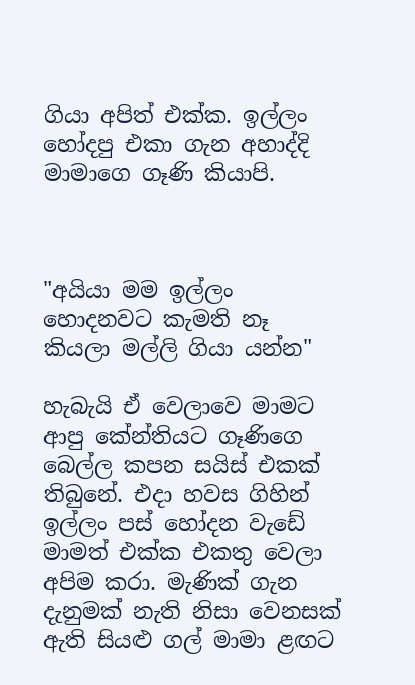ගියා අපිත් එක්ක. ඉල්ලං හෝදපු එකා ගැන අහාද්දි මාමාගෙ ගෑණි කියාපි.



"අයියා මම ඉල්ලං හොදනවට කැමති නෑ කියලා මල්ලි ගියා යන්න"

හැබැයි ඒ වෙලාවෙ මාමට ආපු කේන්තියට ගෑණිගෙ බෙල්ල කපන සයිස් එකක් තිබුනේ. එදා හවස ගිහින් ඉල්ලං පස් හෝදන වැඩේ මාමත් එක්ක එකතු වෙලා අපිම කරා. මැණික් ගැන දැනුමක් නැති නිසා වෙනසක් ඇති සියළු ගල් මාමා ළඟට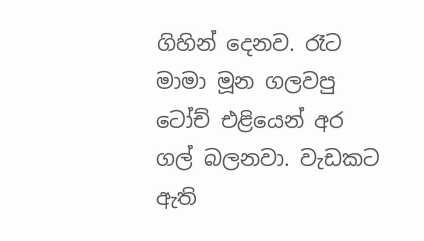ගිහින් දෙනව. රෑට මාමා මූන ගලවපු ටෝච් එළියෙන් අර ගල් බලනවා. වැඩකට ඇති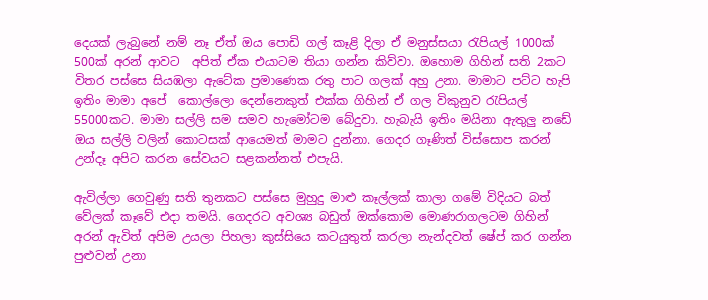දෙයක් ලැබුනේ නම් නෑ ඒත් ඔය පොඩි ගල් කෑළි දිලා ඒ මනුස්සයා රැපියල් 1000ක් 500ක් අරන් ආවට  අපිත් ඒක එයාටම තියා ගන්න කිව්වා. ඔහොම ගිහින් සති 2කට විතර පස්සෙ සියඹලා ඇටේක ප්‍රමාණෙක රතු පාට ගලක් අහු උනා. මාමාට පට්ට හැපි ඉතිං මාමා අපේ  කොල්ලො දෙන්නෙකුත් එක්ක ගිහින් ඒ ගල විකුනුව රැපියල් 55000කට. මාමා සල්ලි සම සමව හැමෝටම බේදුවා. හැබැයි ඉතිං මයිනා ඇතුලු නඩේ ඔය සල්ලි වලින් කොටසක් ආයෙමත් මාමට දුන්නා. ගෙදර ගෑණිත් විස්සොප කරන් උන්දෑ අපිට කරන සේවයට සළකන්නත් එපැයි.

ඇවිල්ලා ගෙවුණු සති තුනකට පස්සෙ මුහුදු මාළු කෑල්ලක් කාලා ගමේ විදියට බත් වේලක් කෑවේ එදා තමයි. ගෙදරට අවශ්‍ය බඩුත් ඔක්කොම මොණරාගලටම ගිහින් අරන් ඇවිත් අපිම උයලා පිහලා කුස්සියෙ කටයුතුත් කරලා නැන්දවත් ෂේප් කර ගන්න පුළුවන් උනා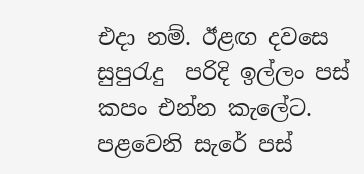එදා නම්. ඊළඟ දවසෙ සුපුරැදු  පරිදි ඉල්ලං පස් කපං එන්න කැලේට. පළවෙනි සැරේ පස්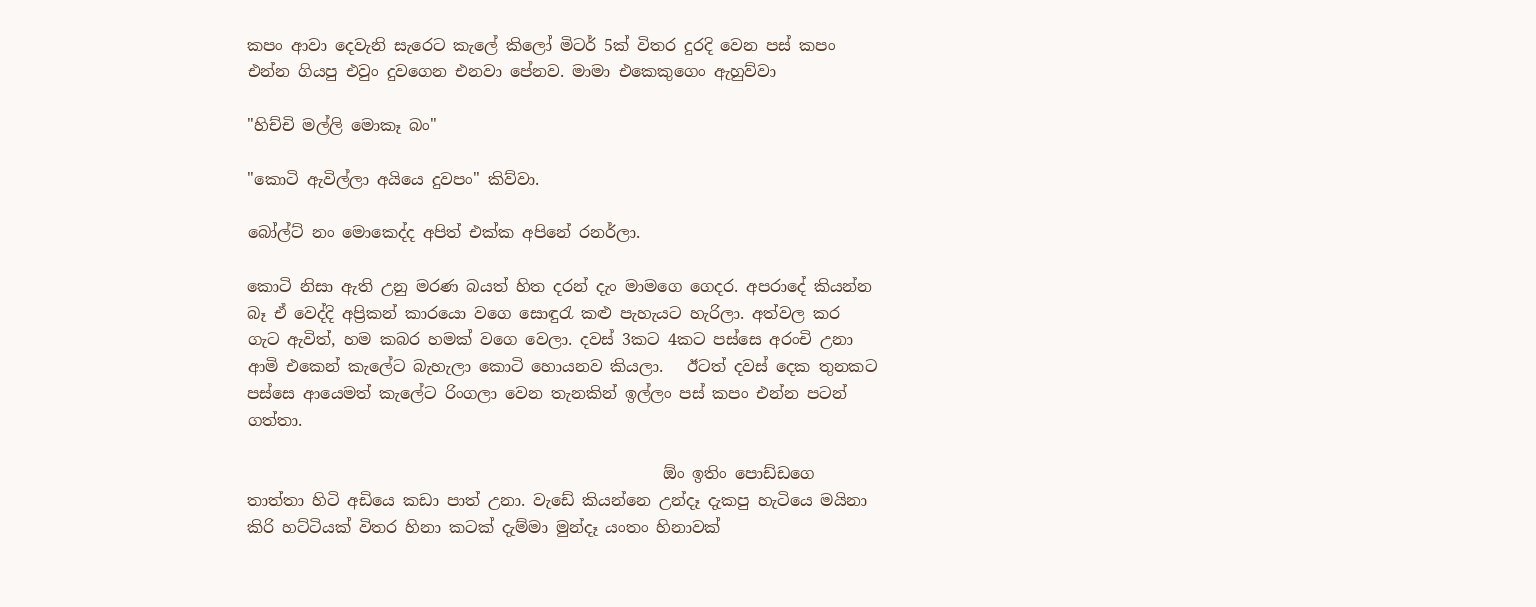කපං ආවා දෙවැනි සැරෙට කැලේ කිලෝ මිටර් 5ක් විතර දුරදි වෙන පස් කපං එන්න ගියපු එවුං දුවගෙන එනවා පේනව. මාමා එකෙකුගෙං ඇහුව්වා

"හිච්චි මල්ලි මොකෑ බං"

"කොටි ඇවිල්ලා අයියෙ දුවපං" කිව්වා.

බෝල්ට් නං මොකෙද්ද අපිත් එක්ක අපිනේ රනර්ලා.

කොටි නිසා ඇති උනු මරණ බයත් හිත දරන් දැං මාමගෙ ගෙදර. අපරාදේ කියන්න බෑ ඒ වෙද්දි අප්‍රිකන් කාරයො වගෙ සොඳුරැ කළු පැහැයට හැරිලා. අත්වල කර ගැට ඇවිත්, හම කබර හමක් වගෙ වෙලා. දවස් 3කට 4කට පස්සෙ අරංචි උනා ආමි එකෙන් කැලේට බැහැලා කොටි හොයනව කියලා.   ඊටත් දවස් දෙක තුනකට පස්සෙ ආයෙමත් කැලේට රිංගලා වෙන තැනකින් ඉල්ලං පස් කපං එන්න පටන් ගත්තා.

                                                    ඕං ඉතිං පොඩ්ඩගෙ තාත්තා හිටි අඩියෙ කඩා පාත් උනා. වැඩේ කියන්නෙ උන්දෑ දැකපු හැටියෙ මයිනා කිරි හට්ටියක් විතර හිනා කටක් දැම්මා මුන්දෑ යංතං හිනාවක්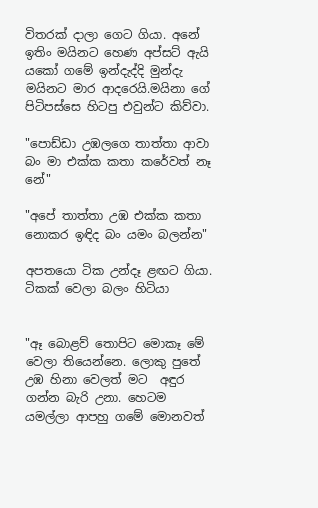විතරක් දාලා ගෙට ගියා. අනේ ඉතිං මයිනට හෙණ අප්සට් ඇයි යකෝ ගමේ ඉන්දැද්දි මුන්දැ මයිනට මාර ආදරෙයි.මයිනා ගේ පිටිපස්සෙ හිටපු එවුන්ට කිව්වා.

"පොඩ්ඩා උඹලගෙ තාත්තා ආවා බං මා එක්ක කතා කරේවත් නෑ නේ"

"අපේ තාත්තා උඹ එක්ක කතා නොකර ඉඳිද බං යමං බලන්න"

අපතයො ටික උන්දෑ ළඟට ගියා. ටිකක් වෙලා බලං හිටියා


"ඈ බොළව් තොපිට මොකෑ මේ වෙලා තියෙන්නෙ. ලොකු පුතේ උඹ හිනා වෙලත් මට  අඳුර ගන්න බැරි උනා. හෙටම යමල්ලා ආපහු ගමේ මොනවත්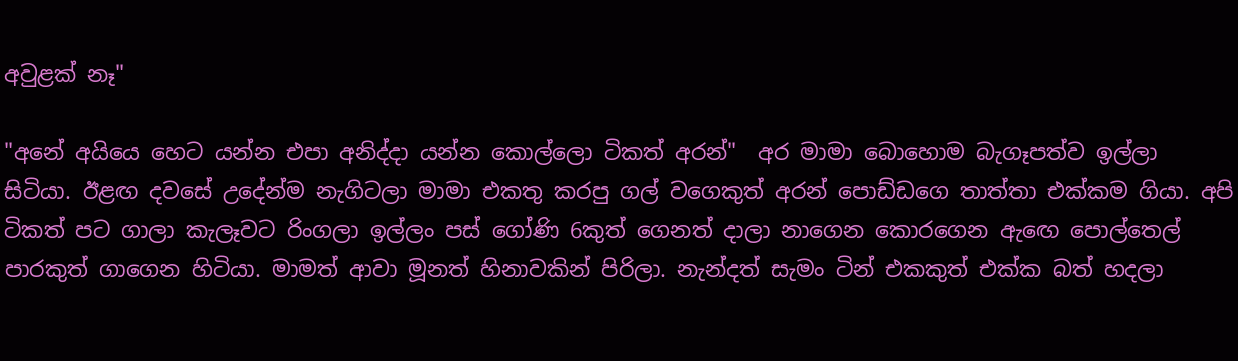අවුළක් නෑ"

"අනේ අයියෙ හෙට යන්න එපා අනිද්දා යන්න කොල්ලො ටිකත් අරන්"  අර මාමා බොහොම බැගෑපත්ව ඉල්ලා සිටියා. ඊළඟ දවසේ උදේන්ම නැගිටලා මාමා එකතු කරපු ගල් වගෙකුත් අරන් පොඩ්ඩගෙ තාත්තා එක්කම ගියා. අපි ටිකත් පට ගාලා කැලෑවට රිංගලා ඉල්ලං පස් ගෝණි 6කුත් ගෙනත් දාලා නාගෙන කොරගෙන ඇඟෙ පොල්තෙල් පාරකුත් ගාගෙන හිටියා. මාමත් ආවා මූනත් හිනාවකින් පිරිලා. නැන්දත් සැමං ටින් එකකුත් එක්ක බත් හදලා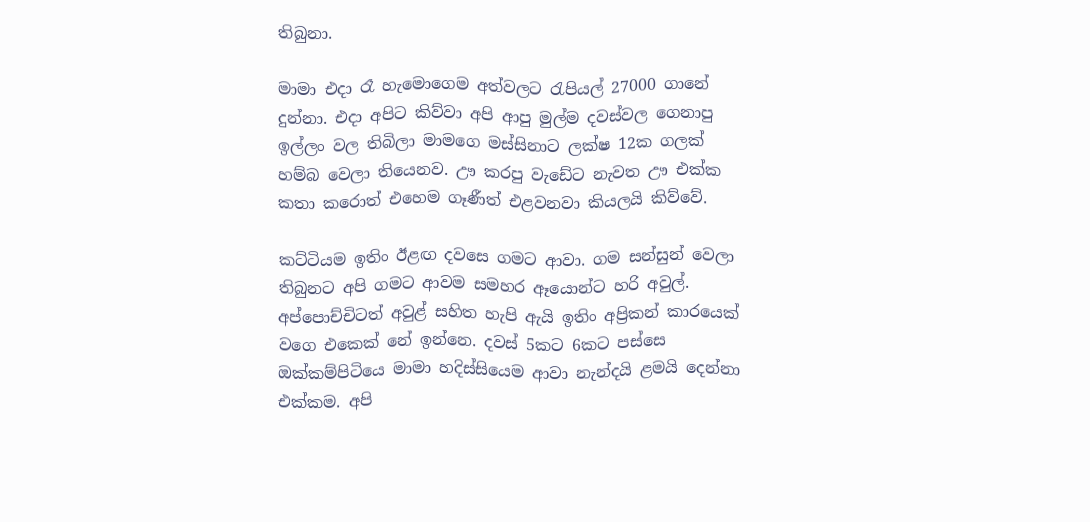තිබුනා.

මාමා එදා රෑ හැමොගෙම අත්වලට රැපියල් 27000 ගානේ දුන්නා. එදා අපිට කිව්වා අපි ආපු මුල්ම දවස්වල ගෙනාපු ඉල්ලං වල තිබිලා මාමගෙ මස්සිනාට ලක්ෂ 12ක ගලක් හම්බ වෙලා තියෙනව. ඌ කරපු වැඩේට නැවත ඌ එක්ක කතා කරොත් එහෙම ගෑණීත් එළවනවා කියලයි කිව්වේ.

කට්ටියම ඉතිං ඊළඟ දවසෙ ගමට ආවා. ගම සන්සුන් වෙලා තිබුනට අපි ගමට ආවම සමහර ඈයොන්ට හරි අවුල්. අප්පොච්චිටත් අවුළ් සහිත හැපි ඇයි ඉතිං අප්‍රිකන් කාරයෙක් වගෙ එකෙක් නේ ඉන්නෙ. දවස් 5කට 6කට පස්සෙ ඔක්කම්පිටියෙ මාමා හදිස්සියෙම ආවා නැන්දයි ළමයි දෙන්නා එක්කම. අපි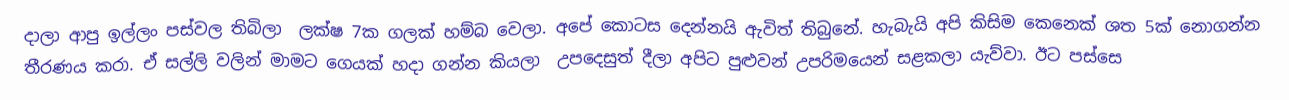දාලා ආපු ඉල්ලං පස්වල තිබිලා  ලක්ෂ 7ක ගලක් හම්බ වෙලා. අපේ කොටස දෙන්නයි ඇවිත් තිබුනේ. හැබැයි අපි කිසිම කෙනෙක් ශත 5ක් නොගන්න තීරණය කරා. ඒ සල්ලි වලින් මාමට ගෙයක් හදා ගන්න කියලා  උපදෙසුත් දීලා අපිට පුළුවන් උපරිමයෙන් සළකලා යැව්වා. ඊට පස්සෙ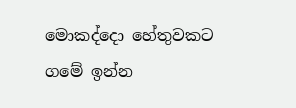මොකද්දො හේතුවකට ගමේ ඉන්න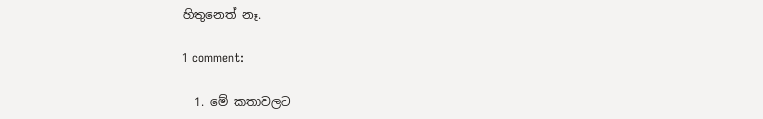හිතුනෙත් නෑ.

1 comment:

  1. මේ කතාවලට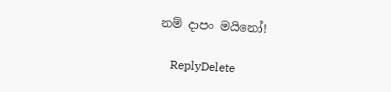නම් දාපං මයිනෝ!

    ReplyDelete